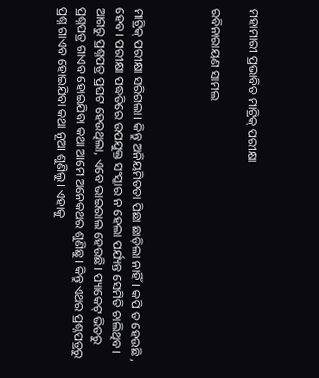ମହାମାରୀ ପ୍ରଭାବିତ ମାଟ୍ରିକ୍‌ ପରୀକ୍ଷା

ରବିନାରାୟଣ ସାମଲ



ମାଟ୍ରିକ୍‌ ପରୀକ୍ଷା ସରିଗଲା। କିନ୍ତୁ ଅନିୟମିତତା ପିଛା ଛାଡ଼ିଲା ନାହିଁ। କପି ତ ହେଉଛି , ହେବ। ପରୀକ୍ଷା ପଦ୍ଧତିରେ ଉପଯୁକ୍ତ ସଂସ୍କାର ନ ହେଲା ପର୍ଯ୍ୟନ୍ତ ସେମିତି ଚାଲିଥିବ। ଆଗରୁ ପ୍ରଶ୍ନପତ୍ର ପ୍ରଘଟ ହେଉଥିଲା, ଏବେ ଭାଇରାଲ ହେଉଛି। ପ୍ୟାକେଟ୍‌ ଭିତରୁ ପ୍ରଶ୍ନପତ୍ର ଗାଏବ ହୋଇଯିବା କଥା ଆମେ ଅନେକଥର ଶୁଣିଛୁ। କିନ୍ତୁ ଏଥର ପ୍ରଶ୍ନପତ୍ରରୁ ପ୍ରଶ୍ନ ଗାଏବ ହୋଇଯିବା କଥା ନୂଆ ଶୁଣିଲୁ। ଏହାକୁ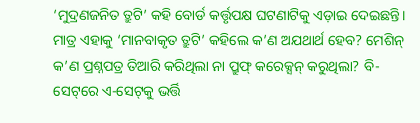‘ମୁଦ୍ରଣଜନିତ ତ୍ରୁଟି’ କହି ବୋର୍ଡ କର୍ତ୍ତୃପକ୍ଷ ଘଟଣାଟିକୁ ଏଡ଼ାଇ ଦେଇଛନ୍ତି। ମାତ୍ର ଏହାକୁ ‘ମାନବାକୃତ ତ୍ରୁଟି’ କହିଲେ କ’ଣ ଅଯଥାର୍ଥ ହେବ? ମେଶିନ୍‌ କ’ଣ ପ୍ରଶ୍ନପତ୍ର ତିଆରି କରିଥିଲା ନା ପ୍ରୁଫ୍‌ କରେକ୍ସନ୍‌ କରୁଥିଲା? ବି-ସେଟ୍‌ରେ ଏ-ସେଟ୍‌କୁ ଭର୍ତ୍ତି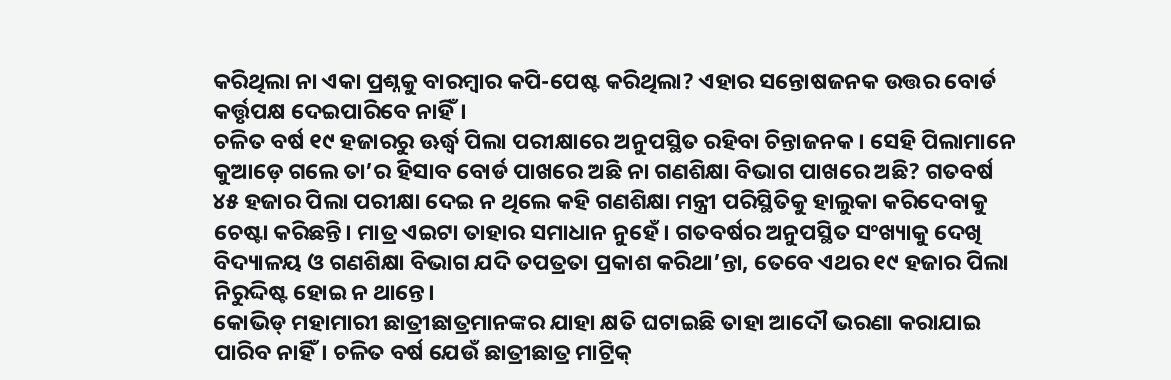କରିଥିଲା ନା ଏକା ପ୍ରଶ୍ନକୁ ବାରମ୍ବାର କପି-ପେଷ୍ଟ କରିଥିଲା? ଏହାର ସନ୍ତୋଷଜନକ ଉତ୍ତର ବୋର୍ଡ କର୍ତ୍ତୃପକ୍ଷ ଦେଇପାରିବେ ନାହିଁ।
ଚଳିତ ବର୍ଷ ୧୯ ହଜାରରୁ ଊର୍ଦ୍ଧ୍ୱ ପିଲା ପରୀକ୍ଷାରେ ଅନୁପସ୍ଥିତ ରହିବା ଚିନ୍ତାଜନକ। ସେହି ପିଲାମାନେ କୁଆଡ଼େ ଗଲେ ତା’ର ହିସାବ ବୋର୍ଡ ପାଖରେ ଅଛି ନା ଗଣଶିକ୍ଷା ବିଭାଗ ପାଖରେ ଅଛି? ଗତବର୍ଷ ୪୫ ହଜାର ପିଲା ପରୀକ୍ଷା ଦେଇ ନ ଥିଲେ କହି ଗଣଶିକ୍ଷା ମନ୍ତ୍ରୀ ପରିସ୍ଥିତିକୁ ହାଲୁକା କରିଦେବାକୁ ଚେଷ୍ଟା କରିଛନ୍ତି। ମାତ୍ର ଏଇଟା ତାହାର ସମାଧାନ ନୁହେଁ। ଗତବର୍ଷର ଅନୁପସ୍ଥିତ ସଂଖ୍ୟାକୁ ଦେଖି ବିଦ୍ୟାଳୟ ଓ ଗଣଶିକ୍ଷା ବିଭାଗ ଯଦି ତପତ୍ରତା ପ୍ରକାଶ କରିଥା’ନ୍ତା, ତେବେ ଏଥର ୧୯ ହଜାର ପିଲା ନିରୁଦ୍ଦିଷ୍ଟ ହୋଇ ନ ଥାନ୍ତେ।
କୋଭିଡ୍‌ ମହାମାରୀ ଛାତ୍ରୀଛାତ୍ରମାନଙ୍କର ଯାହା କ୍ଷତି ଘଟାଇଛି ତାହା ଆଦୌ ଭରଣା କରାଯାଇ ପାରିବ ନାହିଁ। ଚଳିତ ବର୍ଷ ଯେଉଁ ଛାତ୍ରୀଛାତ୍ର ମାଟ୍ରିକ୍‌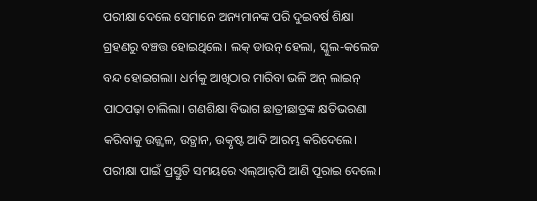ପରୀକ୍ଷା ଦେଲେ ସେମାନେ ଅନ୍ୟମାନଙ୍କ ପରି ଦୁଇବର୍ଷ ଶିକ୍ଷା ଗ୍ରହଣରୁ ବଞ୍ଚତ୍ତ ହୋଇଥିଲେ। ଲକ୍‌ ଡାଉନ୍‌ ହେଲା, ସ୍କୁଲ-କଲେଜ ବନ୍ଦ ହୋଇଗଲା। ଧର୍ମକୁ ଆଖିଠାର ମାରିବା ଭଳି ଅନ୍‌ ଲାଇନ୍‌ ପାଠପଢ଼ା ଚାଲିଲା। ଗଣଶିକ୍ଷା ବିଭାଗ ଛାତ୍ରୀଛାତ୍ରଙ୍କ କ୍ଷତିଭରଣା କରିବାକୁ ଉଜ୍ଜ୍ୱଳ, ଉତ୍ଥାନ, ଉତ୍କୃଷ୍ଟ ଆଦି ଆରମ୍ଭ କରିଦେଲେ। ପରୀକ୍ଷା ପାଇଁ ପ୍ରସ୍ତୁତି ସମୟରେ ଏଲ୍‌ଆର୍‌ପି ଆଣି ପୂରାଇ ଦେଲେ।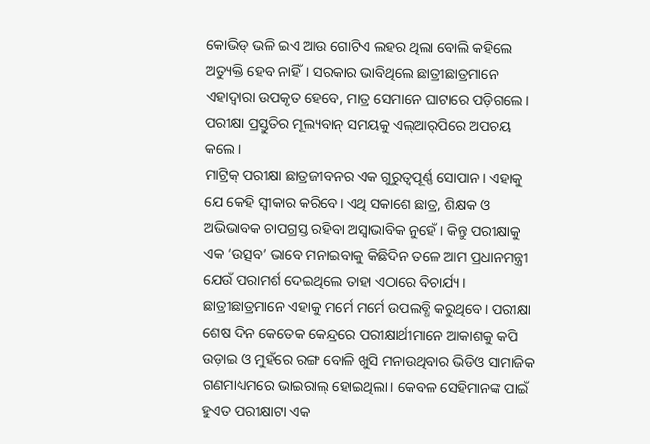କୋଭିଡ୍‌ ଭଳି ଇଏ ଆଉ ଗୋଟିଏ ଲହର ଥିଲା ବୋଲି କହିଲେ ଅତ୍ୟୁକ୍ତି ହେବ ନାହିଁ। ସରକାର ଭାବିଥିଲେ ଛାତ୍ରୀଛାତ୍ରମାନେ ଏହାଦ୍ୱାରା ଉପକୃତ ହେବେ, ମାତ୍ର ସେମାନେ ଘାଟାରେ ପଡ଼ିଗଲେ। ପରୀକ୍ଷା ପ୍ରସ୍ତୁତିର ମୂଲ୍ୟବାନ୍‌ ସମୟକୁ ଏଲ୍‌ଆର୍‌ପିରେ ଅପଚୟ କଲେ।
ମାଟ୍ରିକ୍‌ ପରୀକ୍ଷା ଛାତ୍ରଜୀବନର ଏକ ଗୁରୁତ୍ୱପୂର୍ଣ୍ଣ ସୋପାନ। ଏହାକୁ ଯେ କେହି ସ୍ବୀକାର କରିବେ। ଏଥି ସକାଶେ ଛାତ୍ର, ଶିକ୍ଷକ ଓ ଅଭିଭାବକ ଚାପଗ୍ରସ୍ତ ରହିବା ଅସ୍ବାଭାବିକ ନୁହେଁ। କିନ୍ତୁ ପରୀକ୍ଷାକୁ ଏକ ‘ଉତ୍ସବ’ ଭାବେ ମନାଇବାକୁ କିଛିଦିନ ତଳେ ଆମ ପ୍ରଧାନମନ୍ତ୍ରୀ ଯେଉଁ ପରାମର୍ଶ ଦେଇଥିଲେ ତାହା ଏଠାରେ ବିଚାର୍ଯ୍ୟ। ଛାତ୍ରୀଛାତ୍ରମାନେ ଏହାକୁ ମର୍ମେ ମର୍ମେ ଉପଲବ୍ଧି କରୁଥିବେ। ପରୀକ୍ଷା ଶେଷ ଦିନ କେତେକ କେନ୍ଦ୍ରରେ ପରୀକ୍ଷାର୍ଥୀମାନେ ଆକାଶକୁ କପି ଉଡ଼ାଇ ଓ ମୁହଁରେ ରଙ୍ଗ ବୋଳି ଖୁସି ମନାଉଥିବାର ଭିଡିଓ ସାମାଜିକ ଗଣମାଧ୍ୟମରେ ଭାଇରାଲ୍‌ ହୋଇଥିଲା। କେବଳ ସେହିମାନଙ୍କ ପାଇଁ ହୁଏତ ପରୀକ୍ଷାଟା ଏକ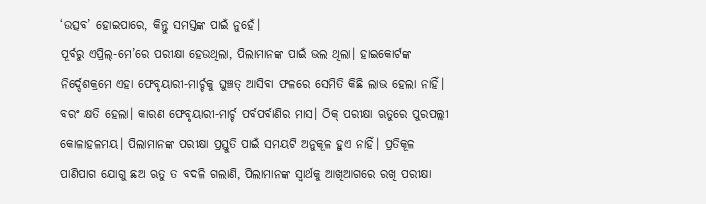‘ଉତ୍ସବ’ ହୋଇପାରେ, କିନ୍ତୁ ସମସ୍ତଙ୍କ ପାଇଁ ନୁହେଁ।
ପୂର୍ବରୁ ଏପ୍ରିଲ୍‌-ମେ’ରେ ପରୀକ୍ଷା ହେଉଥିଲା, ପିଲାମାନଙ୍କ ପାଇଁ ଭଲ ଥିଲା। ହାଇକୋର୍ଟଙ୍କ ନିର୍ଦ୍ଦେଶକ୍ରମେ ଏହା ଫେବୃୟାରୀ-ମାର୍ଚ୍ଚକୁ ଘୁଞ୍ଚତ୍ ଆସିବା ଫଳରେ ସେମିତି କିଛି ଲାଭ ହେଲା ନାହିଁ। ବରଂ କ୍ଷତି ହେଲା। କାରଣ ଫେବୃୟାରୀ-ମାର୍ଚ୍ଚ ପର୍ବପର୍ବାଣିର ମାସ। ଠିକ୍‌ ପରୀକ୍ଷା ଋତୁରେ ପୁରପଲ୍ଲୀ କୋଳାହଳମୟ। ପିଲାମାନଙ୍କ ପରୀକ୍ଷା ପ୍ରସ୍ତୁତି ପାଇଁ ସମୟଟି ଅନୁକୂଳ ହୁଏ ନାହିଁ। ପ୍ରତିକୂଳ ପାଣିପାଗ ଯୋଗୁ ଛଅ ଋତୁ ତ ବଦଳି ଗଲାଣି, ପିଲାମାନଙ୍କ ସ୍ବାର୍ଥକୁ ଆଖିଆଗରେ ରଖି ପରୀକ୍ଷା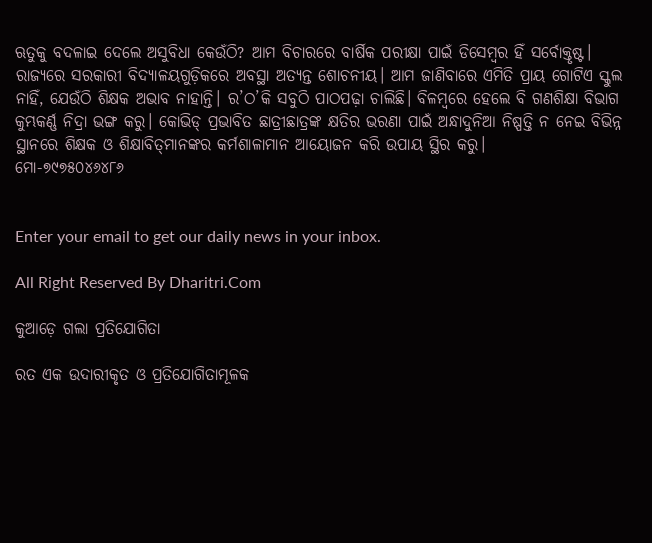ଋତୁକୁ ବଦଳାଇ ଦେଲେ ଅସୁବିଧା କେଉଁଠି? ଆମ ବିଚାରରେ ବାର୍ଷିକ ପରୀକ୍ଷା ପାଇଁ ଡିସେମ୍ବର ହିଁ ସର୍ବୋକ୍ତୃଷ୍ଟ।
ରାଜ୍ୟରେ ସରକାରୀ ବିଦ୍ୟାଳୟଗୁଡ଼ିକରେ ଅବସ୍ଥା ଅତ୍ୟନ୍ତ ଶୋଚନୀୟ। ଆମ ଜାଣିବାରେ ଏମିତି ପ୍ରାୟ ଗୋଟିଏ ସ୍କୁଲ ନାହିଁ, ଯେଉଁଠି ଶିକ୍ଷକ ଅଭାବ ନାହାନ୍ତି। ର’ଠ’କି ସବୁଠି ପାଠପଢ଼ା ଚାଲିଛି। ବିଳମ୍ବରେ ହେଲେ ବି ଗଣଶିକ୍ଷା ବିଭାଗ କୁମ୍ଭକର୍ଣ୍ଣ ନିଦ୍ରା ଭଙ୍ଗ କରୁ। କୋଭିଡ୍‌ ପ୍ରଭାବିତ ଛାତ୍ରୀଛାତ୍ରଙ୍କ କ୍ଷତିର ଭରଣା ପାଇଁ ଅନ୍ଧାଦୁନିଆ ନିଷ୍ପତ୍ତି ନ ନେଇ ବିଭିନ୍ନ ସ୍ଥାନରେ ଶିକ୍ଷକ ଓ ଶିକ୍ଷାବିତ୍‌ମାନଙ୍କର କର୍ମଶାଳାମାନ ଆୟୋଜନ କରି ଉପାୟ ସ୍ଥିର କରୁ।
ମୋ-୭୯୭୫୦୪୬୪୮୬


Enter your email to get our daily news in your inbox.

All Right Reserved By Dharitri.Com

କୁଆଡ଼େ ଗଲା ପ୍ରତିଯୋଗିତା

ରତ ଏକ ଉଦାରୀକୃତ ଓ ପ୍ରତିଯୋଗିତାମୂଳକ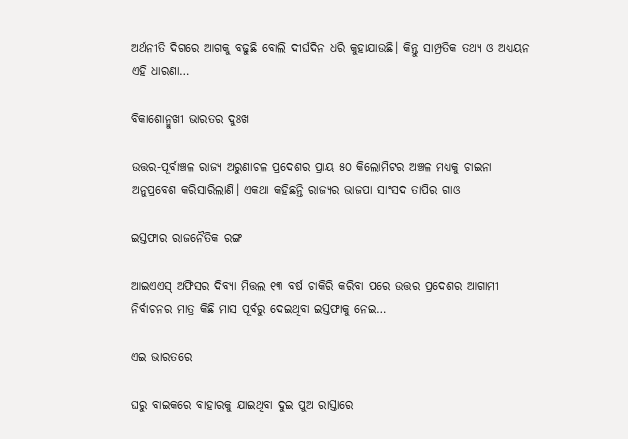ଅର୍ଥନୀତି ଦିଗରେ ଆଗକୁ ବଢୁଛି ବୋଲି ଦୀର୍ଘଦିନ ଧରି କୁହାଯାଉଛି। କିନ୍ତୁ ସାମ୍ପ୍ରତିକ ତଥ୍ୟ ଓ ଅଧ୍ୟୟନ ଏହି ଧାରଣା…

ବିକାଶୋନ୍ମୁଖୀ ଭାରତର ଦୁଃଖ

ଉତ୍ତର-ପୂର୍ବାଞ୍ଚଳ ରାଜ୍ୟ ଅରୁଣାଚଳ ପ୍ରଦେଶର ପ୍ରାୟ ୫୦ କିଲୋମିଟର ଅଞ୍ଚଳ ମଧ୍ୟକୁ ଚାଇନା ଅନୁପ୍ରବେଶ କରିସାରିଲାଣି। ଏକଥା କହିଛନ୍ତି ରାଜ୍ୟର ଭାଜପା ସାଂସଦ ତାପିର ଗାଓ

ଇସ୍ତଫାର ରାଜନୈତିକ ରଙ୍ଗ

ଆଇଏଏସ୍‌ ଅଫିସର ଦିବ୍ୟା ମିତ୍ତଲ ୧୩ ବର୍ଷ ଚାକିରି କରିବା ପରେ ଉତ୍ତର ପ୍ରଦେଶର ଆଗାମୀ ନିର୍ବାଚନର ମାତ୍ର କିଛି ମାସ ପୂର୍ବରୁ ଦେଇଥିବା ଇସ୍ତଫାକୁ ନେଇ…

ଏଇ ଭାରତରେ

ଘରୁ ବାଇକରେ ବାହାରକୁ ଯାଇଥିବା ଦୁଇ ପୁଅ ରାସ୍ତାରେ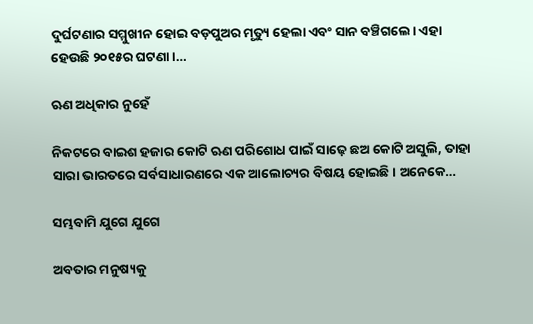ଦୁର୍ଘଟଣାର ସମ୍ମୁଖୀନ ହୋଇ ବଡ଼ପୁଅର ମୃତ୍ୟୁ ହେଲା ଏବଂ ସାନ ବଞ୍ଚିଗଲେ। ଏହା ହେଉଛି ୨୦୧୫ର ଘଟଣା।…

ଋଣ ଅଧିକାର ନୁହେଁ

ନିକଟରେ ବାଇଶ ହଜାର କୋଟି ଋଣ ପରିଶୋଧ ପାଇଁ ସାଢ଼େ ଛଅ କୋଟି ଅସୁଲି, ତାହା ସାରା ଭାରତରେ ସର୍ବସାଧାରଣରେ ଏକ ଆଲୋଚ୍ୟର ବିଷୟ ହୋଇଛି। ଅନେକେ…

ସମ୍ଭବାମି ଯୁଗେ ଯୁଗେ

ଅବତାର ମନୁଷ୍ୟକୁ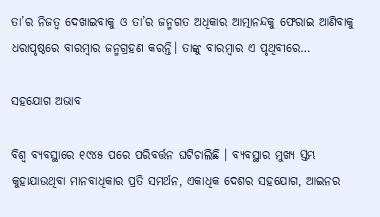ତା’ର ନିଜତ୍ୱ ଦେଖାଇବାକୁ ଓ ତା’ର ଜନ୍ମଗତ ଅଧିକାର ଆତ୍ମାନନ୍ଦକୁ ଫେରାଇ ଆଣିବାକୁ ଧରାପୃଷ୍ଠରେ ବାରମ୍ବାର ଜନ୍ମଗ୍ରହଣ କରନ୍ତି। ତାଙ୍କୁ ବାରମ୍ବାର ଏ ପୃଥିବୀରେ…

ସହଯୋଗ ଅଭାବ

ବିଶ୍ୱ ବ୍ୟବସ୍ଥାରେ ୧୯୪୫ ପରେ ପରିବର୍ତ୍ତନ ଘଟିଚାଲିଛି । ବ୍ୟବସ୍ଥାର ମୁଖ୍ୟ ସ୍ତମ୍ଭ କୁହାଯାଉଥିବା ମାନବାଧିକାର ପ୍ରତି ସମର୍ଥନ, ଏକାଧିକ ଦେଶର ସହଯୋଗ, ଆଇନର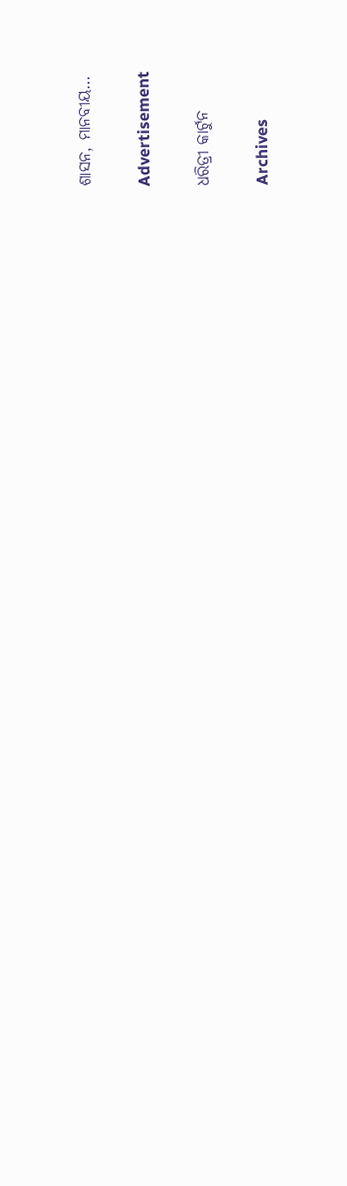ଶାସନ, ମାନବୀୟ…

Advertisement

ଧରିତ୍ରୀ କାର୍ଟୁନ

Archives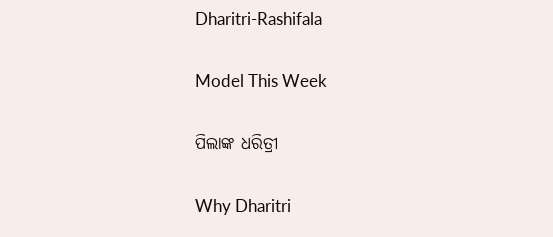Dharitri-Rashifala

Model This Week

ପିଲାଙ୍କ ଧରିତ୍ରୀ

Why Dharitri